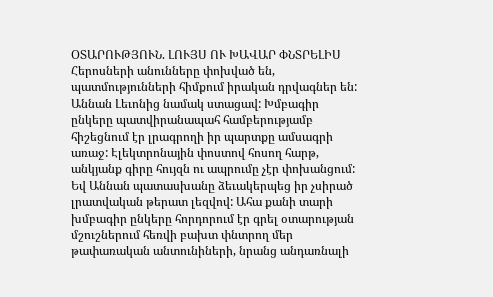ՕՏԱՐՈՒԹՅՈՒՆ. ԼՈՒՅՍ ՈՒ ԽԱՎԱՐ ՓՆՏՐԵԼԻՍ
Հերոսների անունները փոխված են, պատմությունների հիմքում իրական դրվագներ են:
Աննան Լեւոնից նամակ ստացավ: Խմբագիր ընկերը պատվիրանապահ համբերությամբ հիշեցնում էր լրագրողի իր պարտքը ամսագրի առաջ: Էլեկտրոնային փոստով հոսող հարթ, անկյանք գիրը հույզն ու ապրումը չէր փոխանցում: Եվ Աննան պատասխանը ձեւակերպեց իր չսիրած լրատվական թերատ լեզվով: Ահա քանի տարի խմբագիր ընկերը հորդորում էր գրել օտարության մշուշներում հեռվի բախտ փնտրող մեր թափառական անտունիների, նրանց անդառնալի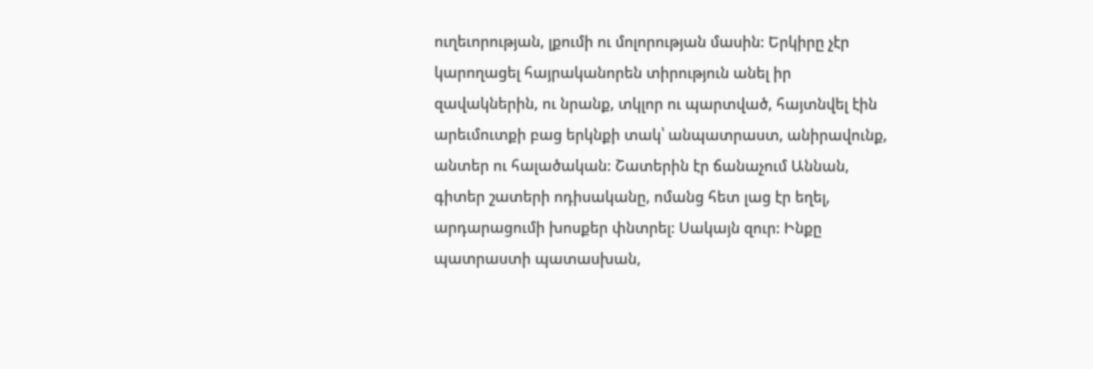ուղեւորության, լքումի ու մոլորության մասին: Երկիրը չէր կարողացել հայրականորեն տիրություն անել իր զավակներին, ու նրանք, տկլոր ու պարտված, հայտնվել էին արեւմուտքի բաց երկնքի տակ՝ անպատրաստ, անիրավունք, անտեր ու հալածական: Շատերին էր ճանաչում Աննան, գիտեր շատերի ոդիսականը, ոմանց հետ լաց էր եղել, արդարացումի խոսքեր փնտրել: Սակայն զուր: Ինքը պատրաստի պատասխան,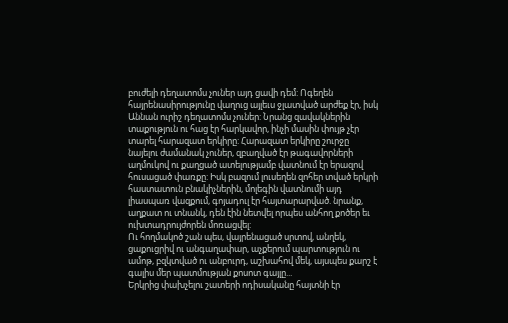բուժելի դեղատոմս չուներ այդ ցավի դեմ: Ոգեղեն հայրենասիրությունը վաղուց այլեւս ջլատված արժեք էր, իսկ Աննան ուրիշ դեղատոմս չուներ: Նրանց զավակներին տաքություն ու հաց էր հարկավոր, ինչի մասին փույթ չէր տարել հարազատ երկիրը: Հարազատ երկիրը շուրջը նայելու ժամանակ չուներ, զբաղված էր թագավորների աղմուկով ու քաղցած ատելությամբ վատնում էր երազով հուսացած փառքը: Իսկ բազում լուսեղեն զոհեր տված երկրի հաստատուն բնակիչներին, մոլեգին վատնումի այդ լիասպառ վազքում, գոյադուլ էր հայտարարված. նրանք, աղքատ ու տնանկ, դեն էին նետվել որպես անհող քոծեր եւ ուխտադրույժորեն մոռացվել:
Ու հողմակոծ շան պես, վայրենացած սրտով, անղեկ, ցաքուցրիվ ու անգաղափար, աչքերում պարտություն ու ամոթ, բզկտված ու անբուրդ, աշխահով մեկ, այսպես քարշ է գալիս մեր պատմության քոսոտ գայլը...
Երկրից փախչելու շատերի ոդիսականը հայտնի էր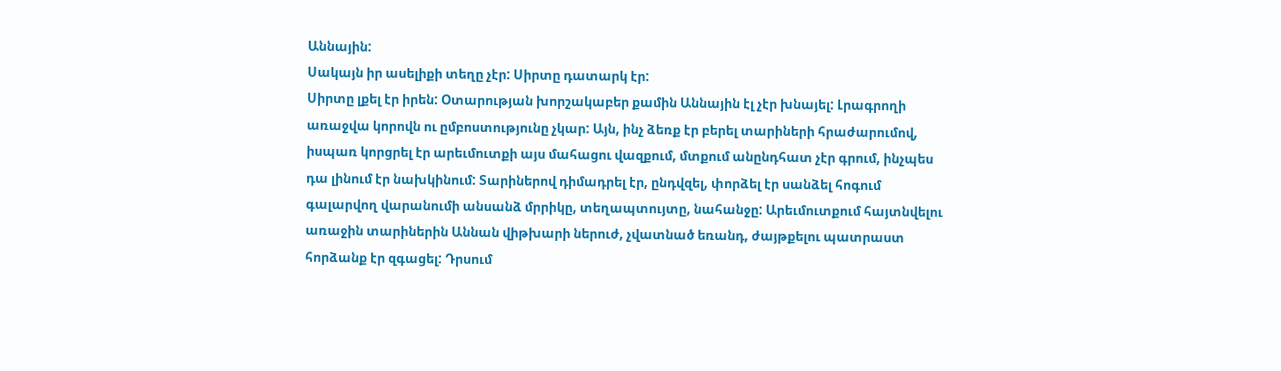Աննային:
Սակայն իր ասելիքի տեղը չէր: Սիրտը դատարկ էր:
Սիրտը լքել էր իրեն: Օտարության խորշակաբեր քամին Աննային էլ չէր խնայել: Լրագրողի առաջվա կորովն ու ըմբոստությունը չկար: Այն, ինչ ձեռք էր բերել տարիների հրաժարումով, իսպառ կորցրել էր արեւմուտքի այս մահացու վազքում, մտքում անընդհատ չէր գրում, ինչպես դա լինում էր նախկինում: Տարիներով դիմադրել էր, ընդվզել, փորձել էր սանձել հոգում գալարվող վարանումի անսանձ մրրիկը, տեղապտույտը, նահանջը: Արեւմուտքում հայտնվելու առաջին տարիներին Աննան վիթխարի ներուժ, չվատնած եռանդ, ժայթքելու պատրաստ հորձանք էր զգացել: Դրսում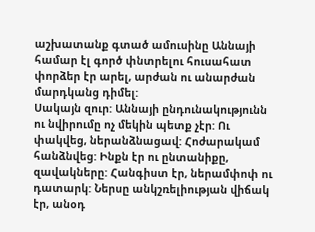աշխատանք գտած ամուսինը Աննայի համար էլ գործ փնտրելու հուսահատ փորձեր էր արել, արժան ու անարժան մարդկանց դիմել:
Սակայն զուր: Աննայի ընդունակությունն ու նվիրումը ոչ մեկին պետք չէր: Ու փակվեց, ներանձնացավ: Հոժարակամ հանձնվեց: Ինքն էր ու ընտանիքը, զավակները: Հանգիստ էր, ներամփոփ ու դատարկ: Ներսը անկշռելիության վիճակ էր, անօդ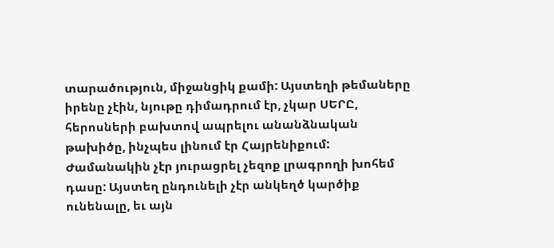տարածություն, միջանցիկ քամի: Այստեղի թեմաները իրենը չէին, նյութը դիմադրում էր, չկար ՍԵՐԸ, հերոսների բախտով ապրելու անանձնական թախիծը, ինչպես լինում էր Հայրենիքում: Ժամանակին չէր յուրացրել չեզոք լրագրողի խոհեմ դասը: Այստեղ ընդունելի չէր անկեղծ կարծիք ունենալը, եւ այն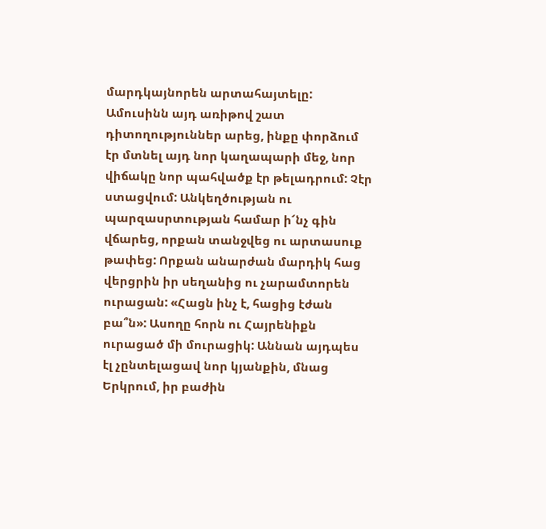մարդկայնորեն արտահայտելը: Ամուսինն այդ առիթով շատ դիտողություններ արեց, ինքը փորձում էր մտնել այդ նոր կաղապարի մեջ, նոր վիճակը նոր պահվածք էր թելադրում: Չէր ստացվում: Անկեղծության ու պարզասրտության համար ի՜նչ գին վճարեց, որքան տանջվեց ու արտասուք թափեց: Որքան անարժան մարդիկ հաց վերցրին իր սեղանից ու չարամտորեն ուրացան: «Հացն ինչ է, հացից էժան բա՞ն»: Ասողը հորն ու Հայրենիքն ուրացած մի մուրացիկ: Աննան այդպես էլ չընտելացավ նոր կյանքին, մնաց Երկրում, իր բաժին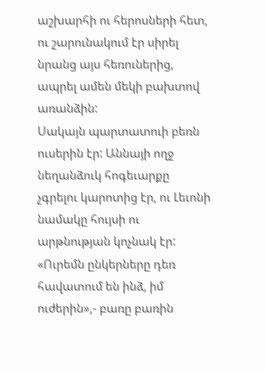աշխարհի ու հերոսների հետ, ու շարունակում էր սիրել նրանց այս հեռուներից, ապրել ամեն մեկի բախտով առանձին:
Սակայն պարտատուի բեռն ուսերին էր: Աննայի ողջ նեղանձուկ հոգեւարքը չգրելու կարոտից էր, ու Լեւոնի նամակը հույսի ու արթնության կոչնակ էր: «Ուրեմն ընկերները դեռ հավատում են ինձ, իմ ուժերին»,- բառը բառին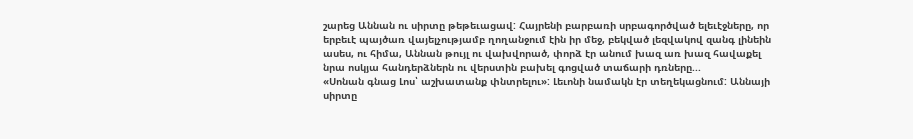շարեց Աննան ու սիրտը թեթեւացավ: Հայրենի բարբառի սրբագործված ելեւէջները, որ երբեւէ պայծառ վայելչությամբ ղողանջում էին իր մեջ, բեկված լեզվակով զանգ լինեին ասես, ու հիմա, Աննան թույլ ու վախվորած, փորձ էր անում խազ առ խազ հավաքել նրա ոսկյա հանդերձներն ու վերստին բախել գոցված տաճարի դռները...
«Սոնան գնաց Լոս՝ աշխատանք փնտրելու»: Լեւոնի նամակն էր տեղեկացնում: Աննայի սիրտը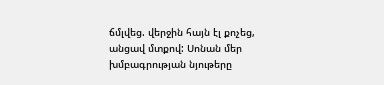ճմլվեց. վերջին հայն էլ քոչեց, անցավ մտքով: Սոնան մեր խմբագրության նյութերը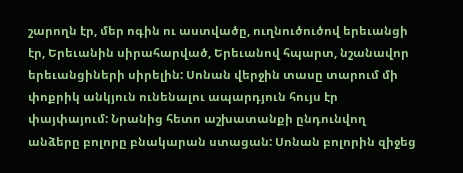շարողն էր, մեր ոգին ու աստվածը, ուղնուծուծով երեւանցի էր, Երեւանին սիրահարված, Երեւանով հպարտ, նշանավոր երեւանցիների սիրելին: Սոնան վերջին տասը տարում մի փոքրիկ անկյուն ունենալու ապարդյուն հույս էր փայփայում: Նրանից հետո աշխատանքի ընդունվող անձերը բոլորը բնակարան ստացան: Սոնան բոլորին զիջեց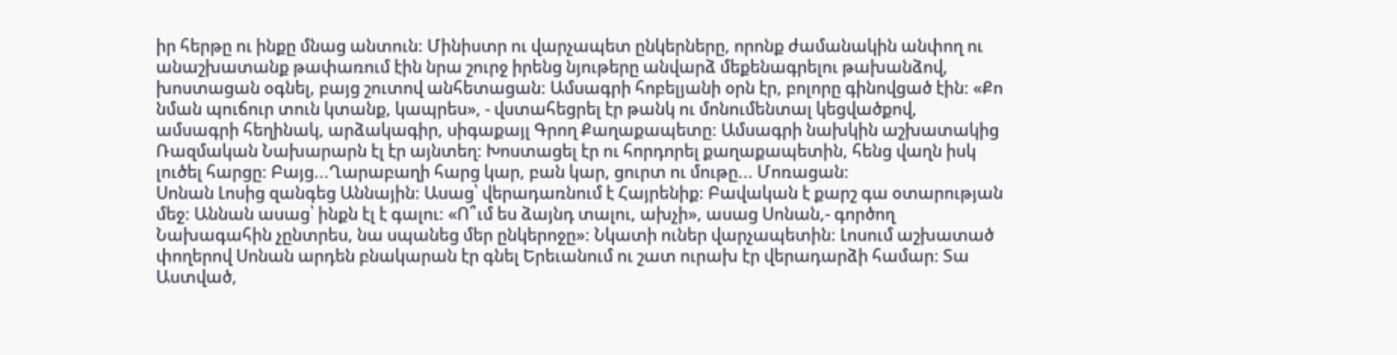իր հերթը ու ինքը մնաց անտուն: Մինիստր ու վարչապետ ընկերները, որոնք ժամանակին անփող ու անաշխատանք թափառում էին նրա շուրջ իրենց նյութերը անվարձ մեքենագրելու թախանձով, խոստացան օգնել, բայց շուտով անհետացան: Ամսագրի հոբելյանի օրն էր, բոլորը գինովցած էին: «Քո նման պուճուր տուն կտանք, կապրես», - վստահեցրել էր թանկ ու մոնումենտալ կեցվածքով, ամսագրի հեղինակ, արձակագիր, սիգաքայլ Գրող Քաղաքապետը: Ամսագրի նախկին աշխատակից Ռազմական Նախարարն էլ էր այնտեղ: Խոստացել էր ու հորդորել քաղաքապետին, հենց վաղն իսկ լուծել հարցը: Բայց...Ղարաբաղի հարց կար, բան կար, ցուրտ ու մութը... Մոռացան:
Սոնան Լոսից զանգեց Աննային: Ասաց՝ վերադառնում է Հայրենիք: Բավական է քարշ գա օտարության մեջ: Աննան ասաց՝ ինքն էլ է գալու: «Ո՞ւմ ես ձայնդ տալու, ախչի», ասաց Սոնան,- գործող Նախագահին չընտրես, նա սպանեց մեր ընկերոջը»: Նկատի ուներ վարչապետին: Լոսում աշխատած փողերով Սոնան արդեն բնակարան էր գնել Երեւանում ու շատ ուրախ էր վերադարձի համար: Տա Աստված,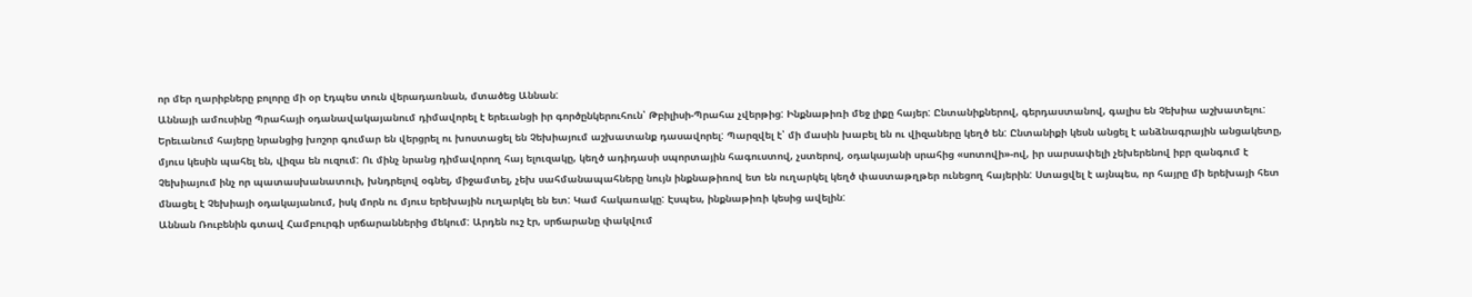որ մեր ղարիբները բոլորը մի օր էդպես տուն վերադառնան, մտածեց Աննան:
Աննայի ամուսինը Պրահայի օդանավակայանում դիմավորել է երեւանցի իր գործընկերուհուն՝ Թբիլիսի-Պրահա չվերթից: Ինքնաթիռի մեջ լիքը հայեր: Ընտանիքներով, գերդաստանով, գալիս են Չեխիա աշխատելու: Երեւանում հայերը նրանցից խոշոր գումար են վերցրել ու խոստացել են Չեխիայում աշխատանք դասավորել: Պարզվել է՝ մի մասին խաբել են ու վիզաները կեղծ են: Ընտանիքի կեսն անցել է անձնագրային անցակետը, մյուս կեսին պահել են, վիզա են ուզում: Ու մինչ նրանց դիմավորող հայ ելուզակը, կեղծ ադիդասի սպորտային հագուստով, չստերով, օդակայանի սրահից «սոտովի»-ով, իր սարսափելի չեխերենով իբր զանգում է Չեխիայում ինչ որ պատասխանատուի, խնդրելով օգնել, միջամտել, չեխ սահմանապահները նույն ինքնաթիռով ետ են ուղարկել կեղծ փաստաթղթեր ունեցող հայերին: Ստացվել է այնպես, որ հայրը մի երեխայի հետ մնացել է Չեխիայի օդակայանում, իսկ մորն ու մյուս երեխային ուղարկել են ետ: Կամ հակառակը: Էսպես, ինքնաթիռի կեսից ավելին:
Աննան Ռուբենին գտավ Համբուրգի սրճարաններից մեկում: Արդեն ուշ էր, սրճարանը փակվում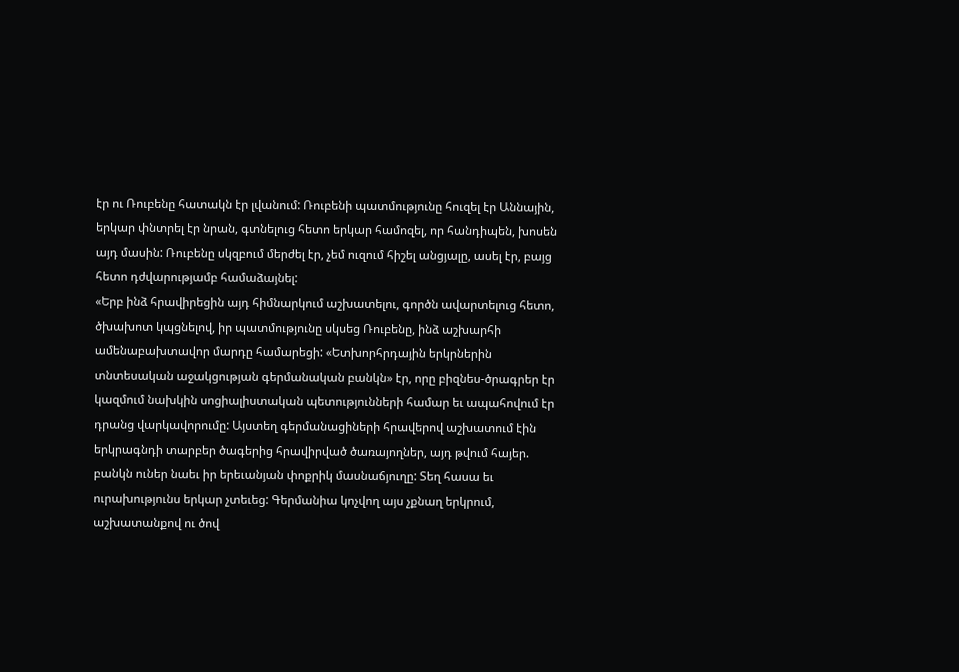էր ու Ռուբենը հատակն էր լվանում: Ռուբենի պատմությունը հուզել էր Աննային, երկար փնտրել էր նրան, գտնելուց հետո երկար համոզել, որ հանդիպեն, խոսեն այդ մասին: Ռուբենը սկզբում մերժել էր, չեմ ուզում հիշել անցյալը, ասել էր, բայց հետո դժվարությամբ համաձայնել:
«Երբ ինձ հրավիրեցին այդ հիմնարկում աշխատելու, գործն ավարտելուց հետո, ծխախոտ կպցնելով, իր պատմությունը սկսեց Ռուբենը, ինձ աշխարհի ամենաբախտավոր մարդը համարեցի: «Ետխորհրդային երկրներին տնտեսական աջակցության գերմանական բանկն» էր, որը բիզնես-ծրագրեր էր կազմում նախկին սոցիալիստական պետությունների համար եւ ապահովում էր դրանց վարկավորումը: Այստեղ գերմանացիների հրավերով աշխատում էին երկրագնդի տարբեր ծագերից հրավիրված ծառայողներ, այդ թվում հայեր. բանկն ուներ նաեւ իր երեւանյան փոքրիկ մասնաճյուղը: Տեղ հասա եւ ուրախությունս երկար չտեւեց: Գերմանիա կոչվող այս չքնաղ երկրում, աշխատանքով ու ծով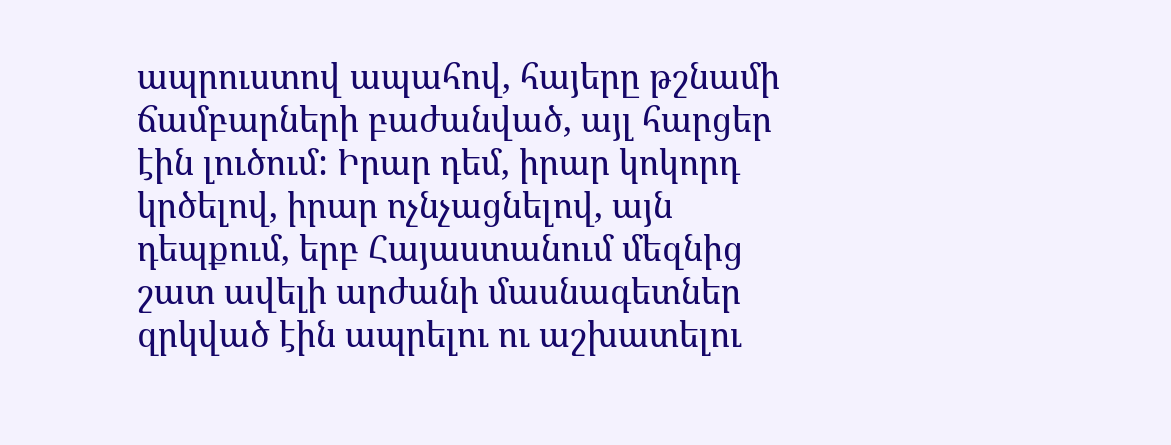ապրուստով ապահով, հայերը թշնամի ճամբարների բաժանված, այլ հարցեր էին լուծում: Իրար դեմ, իրար կոկորդ կրծելով, իրար ոչնչացնելով, այն դեպքում, երբ Հայաստանում մեզնից շատ ավելի արժանի մասնագետներ զրկված էին ապրելու ու աշխատելու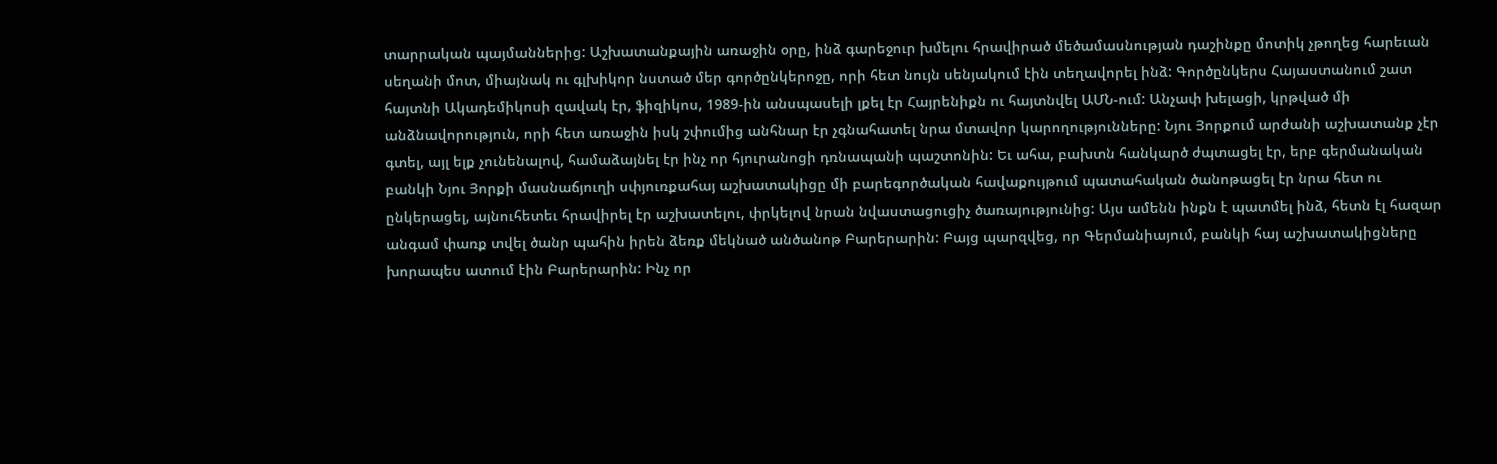տարրական պայմաններից: Աշխատանքային առաջին օրը, ինձ գարեջուր խմելու հրավիրած մեծամասնության դաշինքը մոտիկ չթողեց հարեւան սեղանի մոտ, միայնակ ու գլխիկոր նստած մեր գործընկերոջը, որի հետ նույն սենյակում էին տեղավորել ինձ: Գործընկերս Հայաստանում շատ հայտնի Ակադեմիկոսի զավակ էր, ֆիզիկոս, 1989-ին անսպասելի լքել էր Հայրենիքն ու հայտնվել ԱՄՆ-ում: Անչափ խելացի, կրթված մի անձնավորություն, որի հետ առաջին իսկ շփումից անհնար էր չգնահատել նրա մտավոր կարողությունները: Նյու Յորքում արժանի աշխատանք չէր գտել, այլ ելք չունենալով, համաձայնել էր ինչ որ հյուրանոցի դռնապանի պաշտոնին: Եւ ահա, բախտն հանկարծ ժպտացել էր, երբ գերմանական բանկի Նյու Յորքի մասնաճյուղի սփյուռքահայ աշխատակիցը մի բարեգործական հավաքույթում պատահական ծանոթացել էր նրա հետ ու ընկերացել, այնուհետեւ հրավիրել էր աշխատելու, փրկելով նրան նվաստացուցիչ ծառայությունից: Այս ամենն ինքն է պատմել ինձ, հետն էլ հազար անգամ փառք տվել ծանր պահին իրեն ձեռք մեկնած անծանոթ Բարերարին: Բայց պարզվեց, որ Գերմանիայում, բանկի հայ աշխատակիցները խորապես ատում էին Բարերարին: Ինչ որ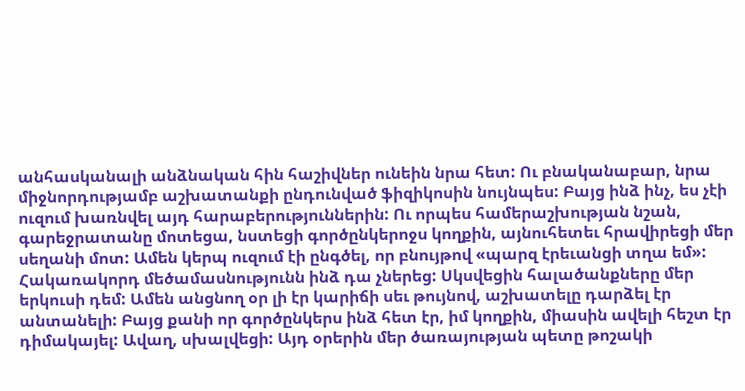անհասկանալի անձնական հին հաշիվներ ունեին նրա հետ: Ու բնականաբար, նրա միջնորդությամբ աշխատանքի ընդունված ֆիզիկոսին նույնպես: Բայց ինձ ինչ, ես չէի ուզում խառնվել այդ հարաբերություններին: Ու որպես համերաշխության նշան, գարեջրատանը մոտեցա, նստեցի գործընկերոջս կողքին, այնուհետեւ հրավիրեցի մեր սեղանի մոտ: Ամեն կերպ ուզում էի ընգծել, որ բնույթով «պարզ էրեւանցի տղա եմ»: Հակառակորդ մեծամասնությունն ինձ դա չներեց: Սկսվեցին հալածանքները մեր երկուսի դեմ: Ամեն անցնող օր լի էր կարիճի սեւ թույնով, աշխատելը դարձել էր անտանելի: Բայց քանի որ գործընկերս ինձ հետ էր, իմ կողքին, միասին ավելի հեշտ էր դիմակայել: Ավաղ, սխալվեցի: Այդ օրերին մեր ծառայության պետը թոշակի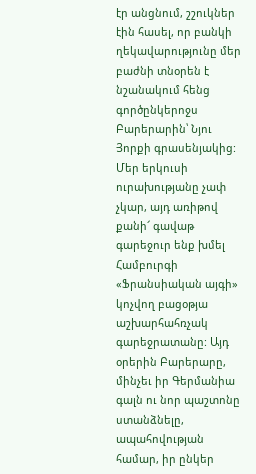էր անցնում, շշուկներ էին հասել, որ բանկի ղեկավարությունը մեր բաժնի տնօրեն է նշանակում հենց գործընկերոջս Բարերարին՝ Նյու Յորքի գրասենյակից: Մեր երկուսի ուրախությանը չափ չկար, այդ առիթով քանի՜ գավաթ գարեջուր ենք խմել Համբուրգի «Ֆրանսիական այգի» կոչվող բացօթյա աշխարհահռչակ գարեջրատանը: Այդ օրերին Բարերարը, մինչեւ իր Գերմանիա գալն ու նոր պաշտոնը ստանձնելը, ապահովության համար, իր ընկեր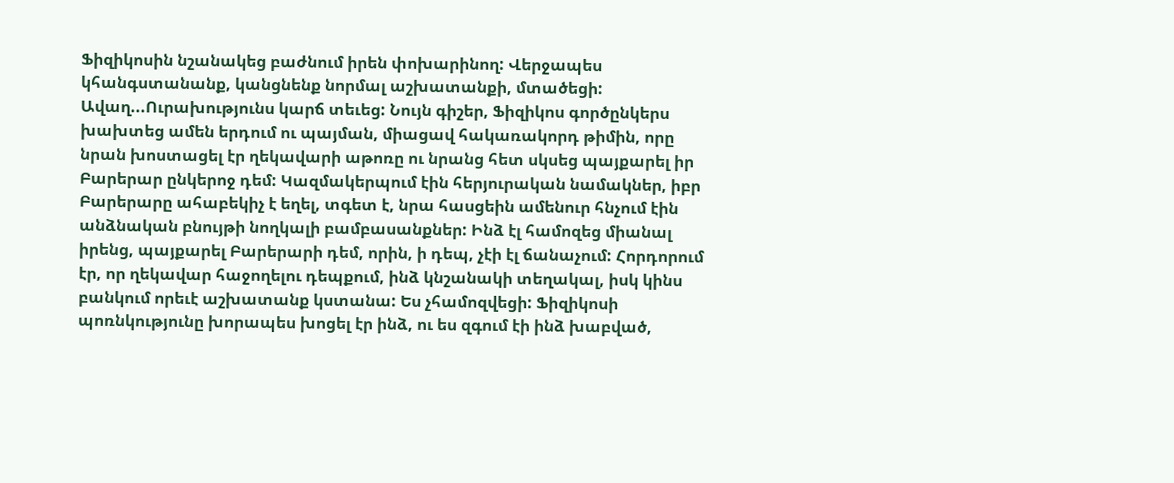Ֆիզիկոսին նշանակեց բաժնում իրեն փոխարինող: Վերջապես կհանգստանանք, կանցնենք նորմալ աշխատանքի, մտածեցի: Ավաղ...Ուրախությունս կարճ տեւեց: Նույն գիշեր, Ֆիզիկոս գործընկերս խախտեց ամեն երդում ու պայման, միացավ հակառակորդ թիմին, որը նրան խոստացել էր ղեկավարի աթոռը ու նրանց հետ սկսեց պայքարել իր Բարերար ընկերոջ դեմ: Կազմակերպում էին հերյուրական նամակներ, իբր Բարերարը ահաբեկիչ է եղել, տգետ է, նրա հասցեին ամենուր հնչում էին անձնական բնույթի նողկալի բամբասանքներ: Ինձ էլ համոզեց միանալ իրենց, պայքարել Բարերարի դեմ, որին, ի դեպ, չէի էլ ճանաչում: Հորդորում էր, որ ղեկավար հաջողելու դեպքում, ինձ կնշանակի տեղակալ, իսկ կինս բանկում որեւէ աշխատանք կստանա: Ես չհամոզվեցի: Ֆիզիկոսի պոռնկությունը խորապես խոցել էր ինձ, ու ես զգում էի ինձ խաբված,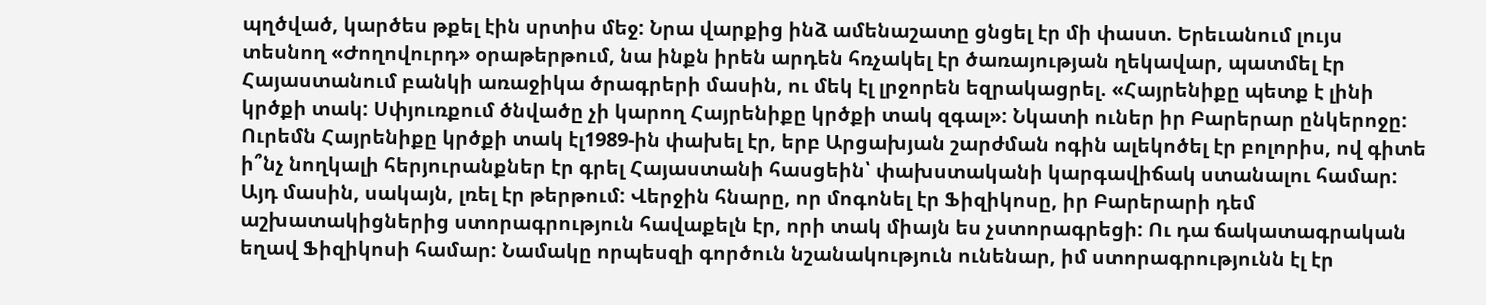պղծված, կարծես թքել էին սրտիս մեջ: Նրա վարքից ինձ ամենաշատը ցնցել էր մի փաստ. Երեւանում լույս տեսնող «Ժողովուրդ» օրաթերթում, նա ինքն իրեն արդեն հռչակել էր ծառայության ղեկավար, պատմել էր Հայաստանում բանկի առաջիկա ծրագրերի մասին, ու մեկ էլ լրջորեն եզրակացրել. «Հայրենիքը պետք է լինի կրծքի տակ: Սփյուռքում ծնվածը չի կարող Հայրենիքը կրծքի տակ զգալ»: Նկատի ուներ իր Բարերար ընկերոջը: Ուրեմն Հայրենիքը կրծքի տակ էլ1989-ին փախել էր, երբ Արցախյան շարժման ոգին ալեկոծել էր բոլորիս, ով գիտե ի՞նչ նողկալի հերյուրանքներ էր գրել Հայաստանի հասցեին՝ փախստականի կարգավիճակ ստանալու համար: Այդ մասին, սակայն, լռել էր թերթում: Վերջին հնարը, որ մոգոնել էր Ֆիզիկոսը, իր Բարերարի դեմ աշխատակիցներից ստորագրություն հավաքելն էր, որի տակ միայն ես չստորագրեցի: Ու դա ճակատագրական եղավ Ֆիզիկոսի համար: Նամակը որպեսզի գործուն նշանակություն ունենար, իմ ստորագրությունն էլ էր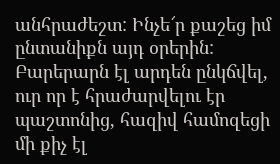անհրաժեշտ: Ինչե՜ր քաշեց իմ ընտանիքն այդ օրերին: Բարերարն էլ արդեն ընկճվել, ուր որ է հրաժարվելու էր պաշտոնից, հազիվ համոզեցի մի քիչ էլ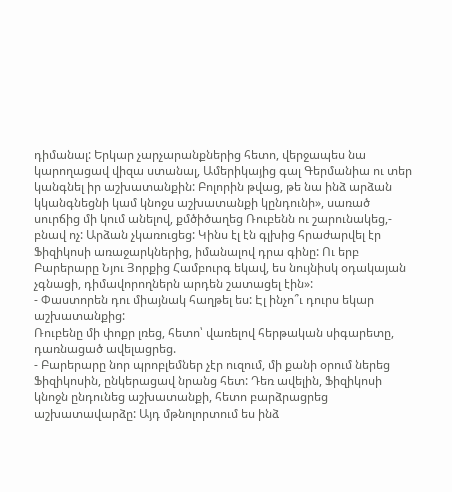դիմանալ: Երկար չարչարանքներից հետո, վերջապես նա կարողացավ վիզա ստանալ, Ամերիկայից գալ Գերմանիա ու տեր կանգնել իր աշխատանքին: Բոլորին թվաց, թե նա ինձ արձան կկանգնեցնի կամ կնոջս աշխատանքի կընդունի», սառած սուրճից մի կում անելով, քմծիծաղեց Ռուբենն ու շարունակեց,- բնավ ոչ: Արձան չկառուցեց: Կինս էլ էն գլխից հրաժարվել էր Ֆիզիկոսի առաջարկներից, իմանալով դրա գինը: Ու երբ Բարերարը Նյու Յորքից Համբուրգ եկավ, ես նույնիսկ օդակայան չգնացի, դիմավորողներն արդեն շատացել էին»:
- Փաստորեն դու միայնակ հաղթել ես: Էլ ինչո՞ւ դուրս եկար աշխատանքից:
Ռուբենը մի փոքր լռեց, հետո՝ վառելով հերթական սիգարետը, դառնացած ավելացրեց.
- Բարերարը նոր պրոբլեմներ չէր ուզում, մի քանի օրում ներեց Ֆիզիկոսին, ընկերացավ նրանց հետ: Դեռ ավելին, Ֆիզիկոսի կնոջն ընդունեց աշխատանքի, հետո բարձրացրեց աշխատավարձը: Այդ մթնոլորտում ես ինձ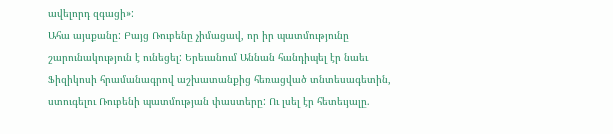ավելորդ զգացի»:
Ահա այսքանը: Բայց Ռուբենը չիմացավ, որ իր պատմությունը շարունակություն է ունեցել: Երեւանում Աննան հանդիպել էր նաեւ Ֆիզիկոսի հրամանագրով աշխատանքից հեռացված տնտեսագետին, ստուգելու Ռուբենի պատմության փաստերը: Ու լսել էր հետեւյալը.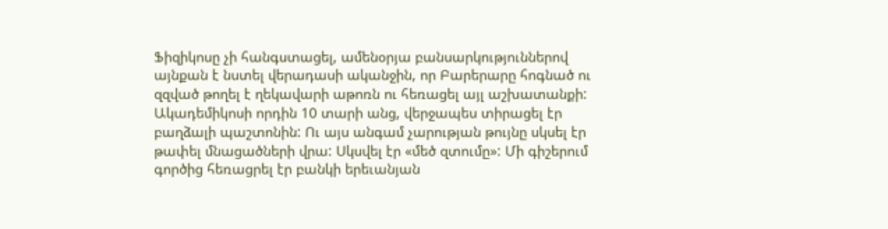Ֆիզիկոսը չի հանգստացել, ամենօրյա բանսարկություններով այնքան է նստել վերադասի ականջին, որ Բարերարը հոգնած ու զզված թողել է ղեկավարի աթոռն ու հեռացել այլ աշխատանքի: Ակադեմիկոսի որդին 10 տարի անց, վերջապես տիրացել էր բաղձալի պաշտոնին: Ու այս անգամ չարության թույնը սկսել էր թափել մնացածների վրա: Սկսվել էր «մեծ զտումը»: Մի գիշերում գործից հեռացրել էր բանկի երեւանյան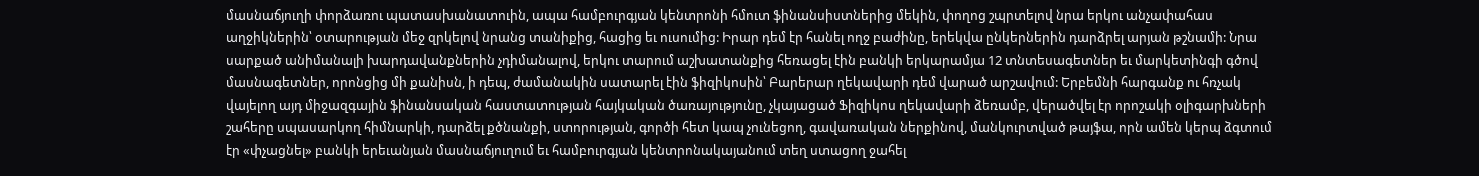մասնաճյուղի փորձառու պատասխանատուին, ապա համբուրգյան կենտրոնի հմուտ ֆինանսիստներից մեկին, փողոց շպրտելով նրա երկու անչափահաս աղջիկներին՝ օտարության մեջ զրկելով նրանց տանիքից, հացից եւ ուսումից: Իրար դեմ էր հանել ողջ բաժինը, երեկվա ընկերներին դարձրել արյան թշնամի: Նրա սարքած անիմանալի խարդավանքներին չդիմանալով, երկու տարում աշխատանքից հեռացել էին բանկի երկարամյա 12 տնտեսագետներ եւ մարկետինգի գծով մասնագետներ, որոնցից մի քանիսն, ի դեպ, ժամանակին սատարել էին ֆիզիկոսին՝ Բարերար ղեկավարի դեմ վարած արշավում: Երբեմնի հարգանք ու հռչակ վայելող այդ միջազգային ֆինանսական հաստատության հայկական ծառայությունը, չկայացած Ֆիզիկոս ղեկավարի ձեռամբ, վերածվել էր որոշակի օլիգարխների շահերը սպասարկող հիմնարկի, դարձել քծնանքի, ստորության, գործի հետ կապ չունեցող, գավառական ներքինով, մանկուրտված թայֆա, որն ամեն կերպ ձգտում էր «փչացնել» բանկի երեւանյան մասնաճյուղում եւ համբուրգյան կենտրոնակայանում տեղ ստացող ջահել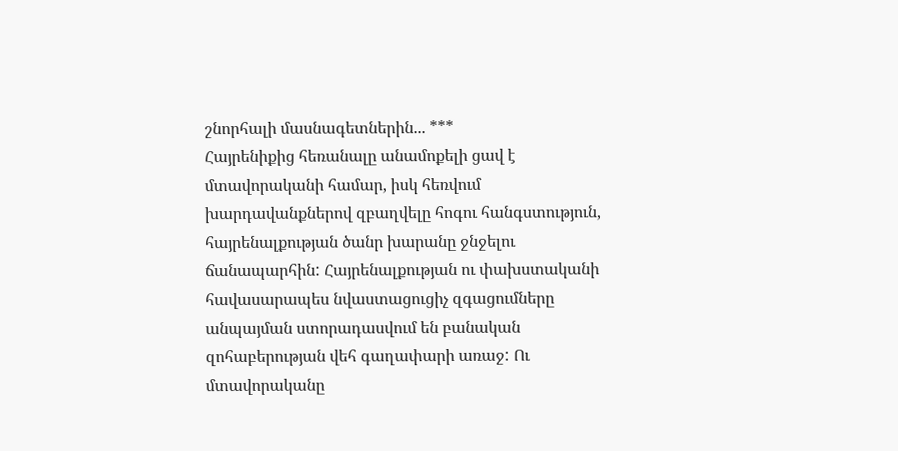շնորհալի մասնագետներին... ***
Հայրենիքից հեռանալը անամոքելի ցավ է մտավորականի համար, իսկ հեռվում խարդավանքներով զբաղվելը հոգու հանգստություն, հայրենալքության ծանր խարանը ջնջելու ճանապարհին: Հայրենալքության ու փախստականի հավասարապես նվաստացուցիչ զգացումները անպայման ստորադասվում են բանական զոհաբերության վեհ գաղափարի առաջ: Ու մտավորականը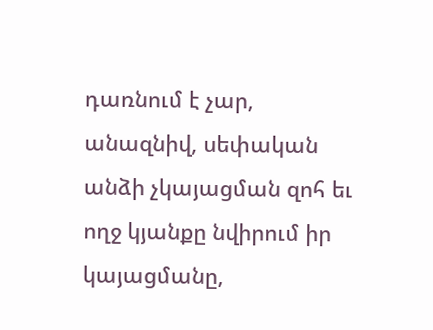դառնում է չար, անազնիվ, սեփական անձի չկայացման զոհ եւ ողջ կյանքը նվիրում իր կայացմանը,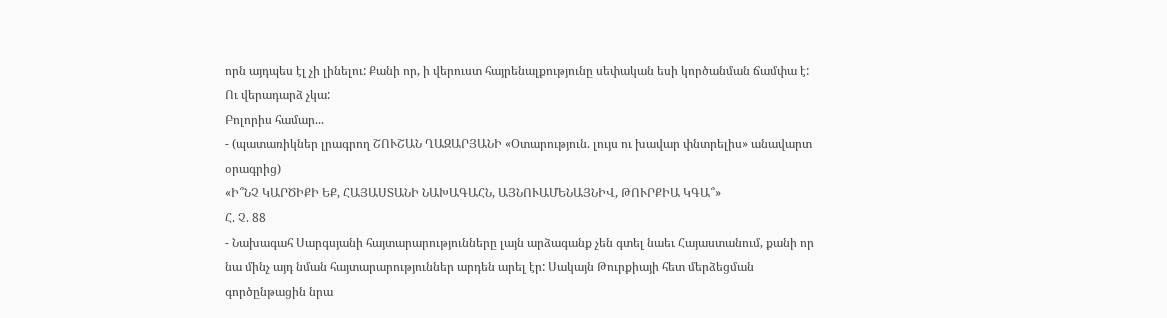որն այդպես էլ չի լինելու: Քանի որ, ի վերուստ հայրենալքությունը սեփական եսի կործանման ճամփա է:
Ու վերադարձ չկա:
Բոլորիս համար...
- (պատառիկներ լրագրող ՇՈՒՇԱՆ ՂԱԶԱՐՅԱՆԻ «Օտարություն. լույս ու խավար փնտրելիս» անավարտ օրագրից)
«Ի՞ՆՉ ԿԱՐԾԻՔԻ ԵՔ, ՀԱՅԱՍՏԱՆԻ ՆԱԽԱԳԱՀՆ, ԱՅՆՈՒԱՄԵՆԱՅՆԻՎ, ԹՈՒՐՔԻԱ ԿԳԱ՞»
Հ. Չ. 88
- Նախագահ Սարգսյանի հայտարարությունները լայն արձագանք չեն գտել նաեւ Հայաստանում, քանի որ նա մինչ այդ նման հայտարարություններ արդեն արել էր: Սակայն Թուրքիայի հետ մերձեցման գործընթացին նրա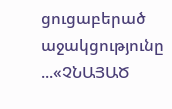ցուցաբերած աջակցությունը ...«ՉՆԱՅԱԾ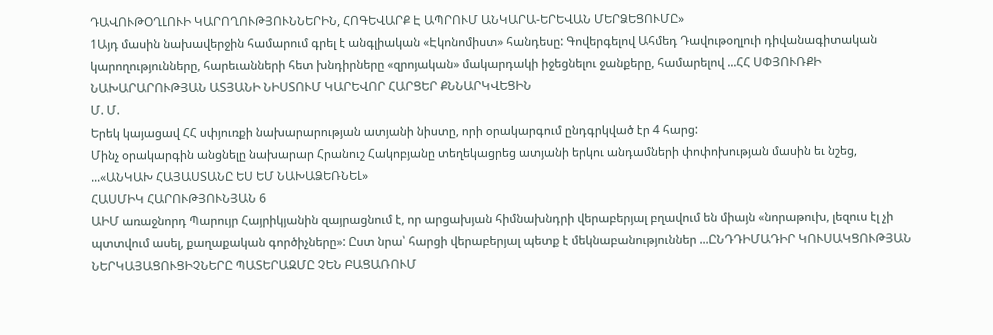ԴԱՎՈՒԹՕՂԼՈՒԻ ԿԱՐՈՂՈՒԹՅՈՒՆՆԵՐԻՆ, ՀՈԳԵՎԱՐՔ Է ԱՊՐՈՒՄ ԱՆԿԱՐԱ-ԵՐԵՎԱՆ ՄԵՐՁԵՑՈՒՄԸ»
1Այդ մասին նախավերջին համարում գրել է անգլիական «Էկոնոմիստ» հանդեսը: Գովերգելով Ահմեդ Դավութօղլուի դիվանագիտական կարողությունները, հարեւանների հետ խնդիրները «զրոյական» մակարդակի իջեցնելու ջանքերը, համարելով ...ՀՀ ՍՓՅՈՒՌՔԻ ՆԱԽԱՐԱՐՈՒԹՅԱՆ ԱՏՅԱՆԻ ՆԻՍՏՈՒՄ ԿԱՐԵՎՈՐ ՀԱՐՑԵՐ ՔՆՆԱՐԿՎԵՑԻՆ
Մ. Մ.
Երեկ կայացավ ՀՀ սփյուռքի նախարարության ատյանի նիստը, որի օրակարգում ընդգրկված էր 4 հարց:
Մինչ օրակարգին անցնելը նախարար Հրանուշ Հակոբյանը տեղեկացրեց ատյանի երկու անդամների փոփոխության մասին եւ նշեց, ...«ԱՆԿԱԽ ՀԱՅԱՍՏԱՆԸ ԵՍ ԵՄ ՆԱԽԱՁԵՌՆԵԼ»
ՀԱՍՄԻԿ ՀԱՐՈՒԹՅՈՒՆՅԱՆ 6
ԱԻՄ առաջնորդ Պարույր Հայրիկյանին զայրացնում է, որ արցախյան հիմնախնդրի վերաբերյալ բղավում են միայն «նորաթուխ, լեզուս էլ չի պտտվում ասել, քաղաքական գործիչները»: Ըստ նրա՝ հարցի վերաբերյալ պետք է մեկնաբանություններ ...ԸՆԴԴԻՄԱԴԻՐ ԿՈՒՍԱԿՑՈՒԹՅԱՆ ՆԵՐԿԱՅԱՑՈՒՑԻՉՆԵՐԸ ՊԱՏԵՐԱԶՄԸ ՉԵՆ ԲԱՑԱՌՈՒՄ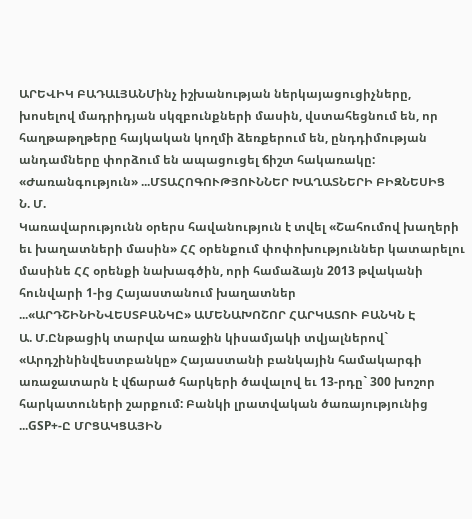ԱՐԵՎԻԿ ԲԱԴԱԼՅԱՆՄինչ իշխանության ներկայացուցիչները, խոսելով մադրիդյան սկզբունքների մասին, վստահեցնում են, որ հաղթաթղթերը հայկական կողմի ձեռքերում են, ընդդիմության անդամները փորձում են ապացուցել ճիշտ հակառակը: «Ժառանգություն» ...ՄՏԱՀՈԳՈՒԹՅՈՒՆՆԵՐ ԽԱՂԱՏՆԵՐԻ ԲԻԶՆԵՍԻՑ
Ն. Մ.
Կառավարությունն օրերս հավանություն է տվել «Շահումով խաղերի եւ խաղատների մասին» ՀՀ օրենքում փոփոխություններ կատարելու մասինե ՀՀ օրենքի նախագծին, որի համաձայն 2013 թվականի հունվարի 1-ից Հայաստանում խաղատներ ...«ԱՐԴՇԻՆԻՆՎԵՍՏԲԱՆԿԸ» ԱՄԵՆԱԽՈՇՈՐ ՀԱՐԿԱՏՈՒ ԲԱՆԿՆ Է
Ա. Մ.Ընթացիկ տարվա առաջին կիսամյակի տվյալներով` «Արդշինինվեստբանկը» Հայաստանի բանկային համակարգի առաջատարն է վճարած հարկերի ծավալով եւ 13-րդը` 300 խոշոր հարկատուների շարքում: Բանկի լրատվական ծառայությունից ...GSP+-Ը ՄՐՑԱԿՑԱՅԻՆ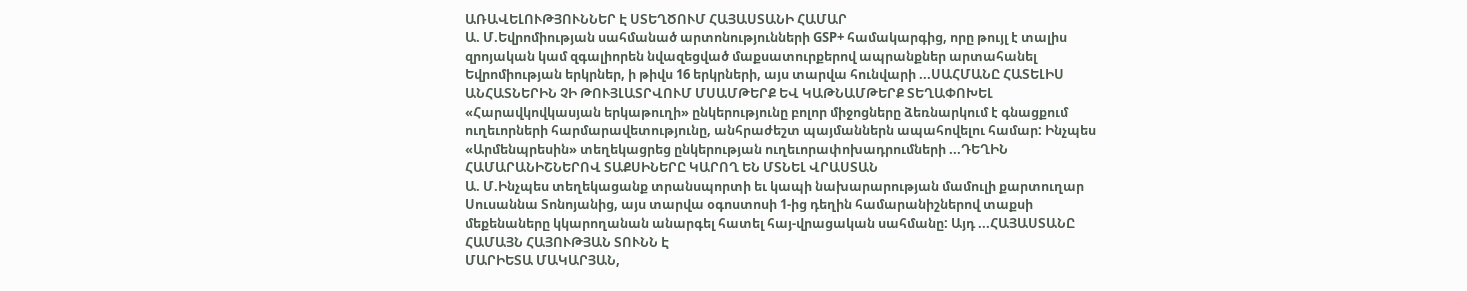ԱՌԱՎԵԼՈՒԹՅՈՒՆՆԵՐ Է ՍՏԵՂԾՈՒՄ ՀԱՅԱՍՏԱՆԻ ՀԱՄԱՐ
Ա. Մ.Եվրոմիության սահմանած արտոնությունների GSP+ համակարգից, որը թույլ է տալիս զրոյական կամ զգալիորեն նվազեցված մաքսատուրքերով ապրանքներ արտահանել Եվրոմիության երկրներ, ի թիվս 16 երկրների, այս տարվա հունվարի ...ՍԱՀՄԱՆԸ ՀԱՏԵԼԻՍ ԱՆՀԱՏՆԵՐԻՆ ՉԻ ԹՈՒՅԼԱՏՐՎՈՒՄ ՄՍԱՄԹԵՐՔ ԵՎ ԿԱԹՆԱՄԹԵՐՔ ՏԵՂԱՓՈԽԵԼ
«Հարավկովկասյան երկաթուղի» ընկերությունը բոլոր միջոցները ձեռնարկում է գնացքում ուղեւորների հարմարավետությունը, անհրաժեշտ պայմաններն ապահովելու համար: Ինչպես «Արմենպրեսին» տեղեկացրեց ընկերության ուղեւորափոխադրումների ...ԴԵՂԻՆ ՀԱՄԱՐԱՆԻՇՆԵՐՈՎ ՏԱՔՍԻՆԵՐԸ ԿԱՐՈՂ ԵՆ ՄՏՆԵԼ ՎՐԱՍՏԱՆ
Ա. Մ.Ինչպես տեղեկացանք տրանսպորտի եւ կապի նախարարության մամուլի քարտուղար Սուսաննա Տոնոյանից, այս տարվա օգոստոսի 1-ից դեղին համարանիշներով տաքսի մեքենաները կկարողանան անարգել հատել հայ-վրացական սահմանը: Այդ ...ՀԱՅԱՍՏԱՆԸ ՀԱՄԱՅՆ ՀԱՅՈՒԹՅԱՆ ՏՈՒՆՆ Է
ՄԱՐԻԵՏԱ ՄԱԿԱՐՅԱՆ,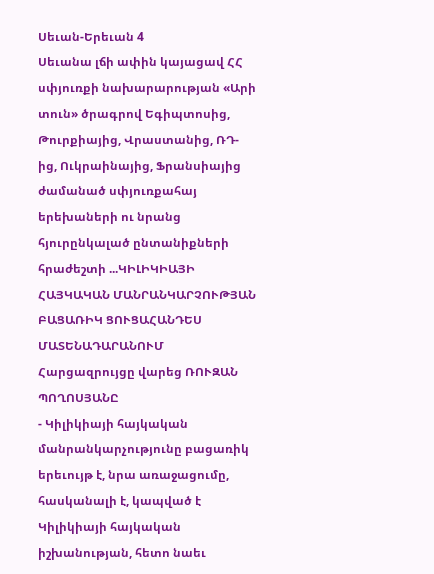Սեւան-Երեւան 4
Սեւանա լճի ափին կայացավ ՀՀ սփյուռքի նախարարության «Արի տուն» ծրագրով Եգիպտոսից, Թուրքիայից, Վրաստանից, ՌԴ-ից, Ուկրաինայից, Ֆրանսիայից ժամանած սփյուռքահայ երեխաների ու նրանց հյուրընկալած ընտանիքների հրաժեշտի ...ԿԻԼԻԿԻԱՅԻ ՀԱՅԿԱԿԱՆ ՄԱՆՐԱՆԿԱՐՉՈՒԹՅԱՆ ԲԱՑԱՌԻԿ ՑՈՒՑԱՀԱՆԴԵՍ ՄԱՏԵՆԱԴԱՐԱՆՈՒՄ
Հարցազրույցը վարեց ՌՈՒԶԱՆ ՊՈՂՈՍՅԱՆԸ
- Կիլիկիայի հայկական մանրանկարչությունը բացառիկ երեւույթ է, նրա առաջացումը, հասկանալի է, կապված է Կիլիկիայի հայկական իշխանության, հետո նաեւ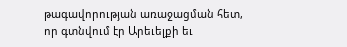թագավորության առաջացման հետ, որ գտնվում էր Արեւելքի եւ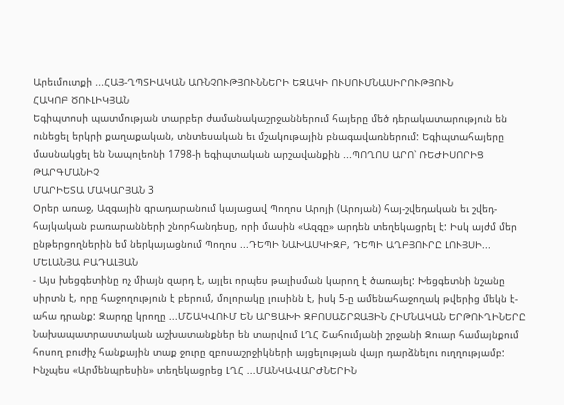Արեւմուտքի ...ՀԱՅ-ՂՊՏԻԱԿԱՆ ԱՌՆՉՈՒԹՅՈՒՆՆԵՐԻ ԵԶԱԿԻ ՈՒՍՈՒՄՆԱՍԻՐՈՒԹՅՈՒՆ
ՀԱԿՈԲ ԾՈՒԼԻԿՅԱՆ
Եգիպտոսի պատմության տարբեր ժամանակաշրջաններում հայերը մեծ դերակատարություն են ունեցել երկրի քաղաքական, տնտեսական եւ մշակութային բնագավառներում: Եգիպտահայերը մասնակցել են Նապոլեոնի 1798-ի եգիպտական արշավանքին ...ՊՈՂՈՍ ԱՐՈ՝ ՌԵԺԻՍՈՐԻՑ ԹԱՐԳՄԱՆԻՉ
ՄԱՐԻԵՏԱ ՄԱԿԱՐՅԱՆ 3
Օրեր առաջ, Ազգային գրադարանում կայացավ Պողոս Արոյի (Արոյան) հայ-շվեդական եւ շվեդ-հայկական բառարանների շնորհանդեսը, որի մասին «Ազգը» արդեն տեղեկացրել է: Իսկ այժմ մեր ընթերցողներին եմ ներկայացնում Պողոս ...ԴԵՊԻ ՆԱԽԱՍԿԻԶԲ, ԴԵՊԻ ԱՂԲՅՈՒՐԸ ԼՈՒՅՍԻ...
ՄԵԼԱՆՅԱ ԲԱԴԱԼՅԱՆ
- Այս խեցգետինը ոչ միայն զարդ է, այլեւ որպես թալիսման կարող է ծառայել: Խեցգետնի նշանը սիրտն է, որը հաջողություն է բերում, մոլորակը լուսինն է, իսկ 5-ը ամենահաջողակ թվերից մեկն է-ահա դրանք: Զարդը կրողը ...ՄՇԱԿՎՈՒՄ ԵՆ ԱՐՑԱԽԻ ԶԲՈՍԱՇՐՋԱՅԻՆ ՀԻՄՆԱԿԱՆ ԵՐԹՈՒՂԻՆԵՐԸ
Նախապատրաստական աշխատանքներ են տարվում ԼՂՀ Շահումյանի շրջանի Զուար համայնքում հոսող բուժիչ հանքային տաք ջուրը զբոսաշրջիկների այցելության վայր դարձնելու ուղղությամբ: Ինչպես «Արմենպրեսին» տեղեկացրեց ԼՂՀ ...ՄԱՆԿԱՎԱՐԺՆԵՐԻՆ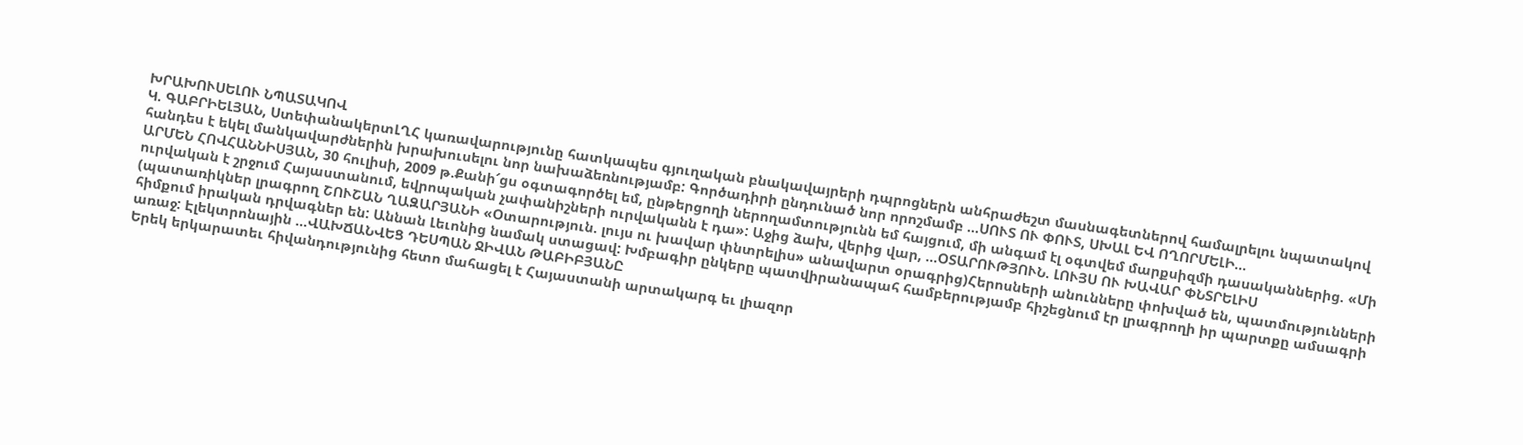ԽՐԱԽՈՒՍԵԼՈՒ ՆՊԱՏԱԿՈՎ
Կ. ԳԱԲՐԻԵԼՅԱՆ, ՍտեփանակերտԼՂՀ կառավարությունը հատկապես գյուղական բնակավայրերի դպրոցներն անհրաժեշտ մասնագետներով համալրելու նպատակով հանդես է եկել մանկավարժներին խրախուսելու նոր նախաձեռնությամբ: Գործադիրի ընդունած նոր որոշմամբ ...ՍՈՒՏ ՈՒ ՓՈՒՏ, ՍԽԱԼ ԵՎ ՈՂՈՐՄԵԼԻ...
ԱՐՄԵՆ ՀՈՎՀԱՆՆԻՍՅԱՆ, 30 հուլիսի, 2009 թ.Քանի՜ցս օգտագործել եմ, ընթերցողի ներողամտությունն եմ հայցում, մի անգամ էլ օգտվեմ մարքսիզմի դասականներից. «Մի ուրվական է շրջում Հայաստանում, եվրոպական չափանիշների ուրվականն է դա»: Աջից ձախ, վերից վար, ...ՕՏԱՐՈՒԹՅՈՒՆ. ԼՈՒՅՍ ՈՒ ԽԱՎԱՐ ՓՆՏՐԵԼԻՍ
(պատառիկներ լրագրող ՇՈՒՇԱՆ ՂԱԶԱՐՅԱՆԻ «Օտարություն. լույս ու խավար փնտրելիս» անավարտ օրագրից)Հերոսների անունները փոխված են, պատմությունների հիմքում իրական դրվագներ են: Աննան Լեւոնից նամակ ստացավ: Խմբագիր ընկերը պատվիրանապահ համբերությամբ հիշեցնում էր լրագրողի իր պարտքը ամսագրի առաջ: Էլեկտրոնային ...ՎԱԽՃԱՆՎԵՑ ԴԵՍՊԱՆ ՋԻՎԱՆ ԹԱԲԻԲՅԱՆԸ
Երեկ երկարատեւ հիվանդությունից հետո մահացել է Հայաստանի արտակարգ եւ լիազոր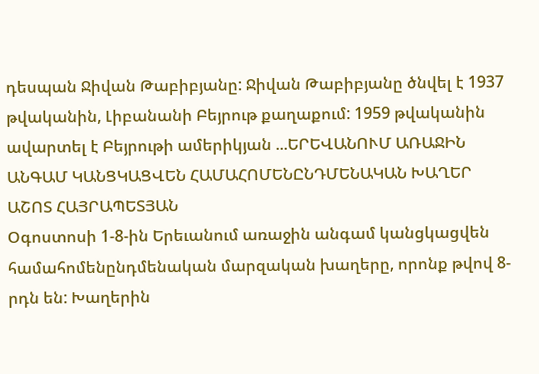դեսպան Ջիվան Թաբիբյանը: Ջիվան Թաբիբյանը ծնվել է 1937 թվականին, Լիբանանի Բեյրութ քաղաքում: 1959 թվականին ավարտել է Բեյրութի ամերիկյան ...ԵՐԵՎԱՆՈՒՄ ԱՌԱՋԻՆ ԱՆԳԱՄ ԿԱՆՑԿԱՑՎԵՆ ՀԱՄԱՀՈՄԵՆԸՆԴՄԵՆԱԿԱՆ ԽԱՂԵՐ
ԱՇՈՏ ՀԱՅՐԱՊԵՏՅԱՆ
Օգոստոսի 1-8-ին Երեւանում առաջին անգամ կանցկացվեն համահոմենընդմենական մարզական խաղերը, որոնք թվով 8-րդն են: Խաղերին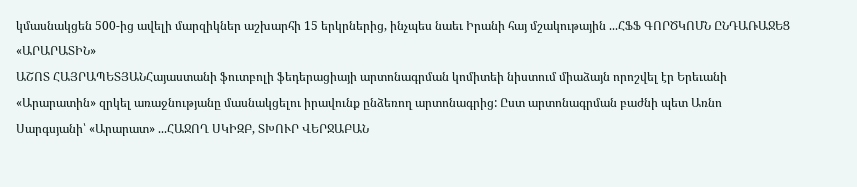կմասնակցեն 500-ից ավելի մարզիկներ աշխարհի 15 երկրներից, ինչպես նաեւ Իրանի հայ մշակութային ...ՀՖՖ ԳՈՐԾԿՈՄՆ ԸՆԴԱՌԱՋԵՑ «ԱՐԱՐԱՏԻՆ»
ԱՇՈՏ ՀԱՅՐԱՊԵՏՅԱՆՀայաստանի ֆուտբոլի ֆեդերացիայի արտոնագրման կոմիտեի նիստում միաձայն որոշվել էր Երեւանի «Արարատին» զրկել առաջնությանը մասնակցելու իրավունք ընձեռող արտոնագրից: Ըստ արտոնագրման բաժնի պետ Առնո Սարգսյանի՝ «Արարատ» ...ՀԱՋՈՂ ՍԿԻԶԲ, ՏԽՈՒՐ ՎԵՐՋԱԲԱՆ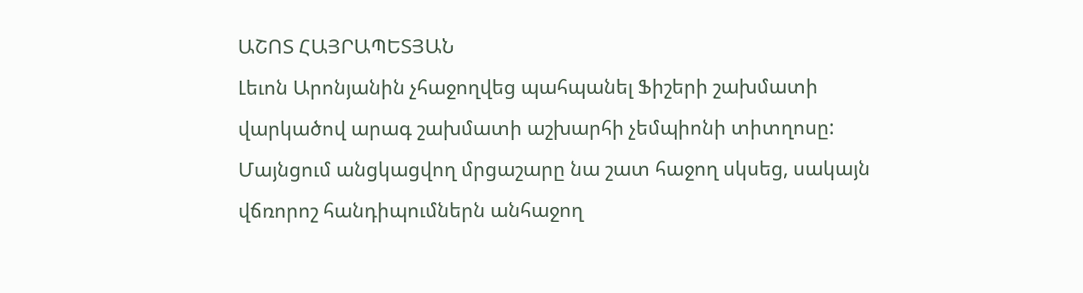ԱՇՈՏ ՀԱՅՐԱՊԵՏՅԱՆ
Լեւոն Արոնյանին չհաջողվեց պահպանել Ֆիշերի շախմատի վարկածով արագ շախմատի աշխարհի չեմպիոնի տիտղոսը: Մայնցում անցկացվող մրցաշարը նա շատ հաջող սկսեց, սակայն վճռորոշ հանդիպումներն անհաջող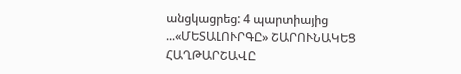անցկացրեց: 4 պարտիայից ...«ՄԵՏԱԼՈՒՐԳԸ» ՇԱՐՈՒՆԱԿԵՑ ՀԱՂԹԱՐՇԱՎԸ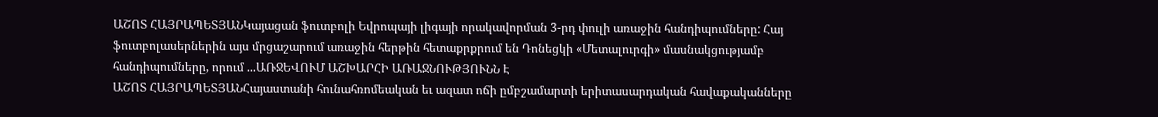ԱՇՈՏ ՀԱՅՐԱՊԵՏՅԱՆԿայացան ֆուտբոլի Եվրոպայի լիգայի որակավորման 3-րդ փուլի առաջին հանդիպումները: Հայ ֆուտբոլասերներին այս մրցաշարում առաջին հերթին հետաքրքրում են Դոնեցկի «Մետալուրգի» մասնակցությամբ հանդիպումները, որում ...ԱՌՋԵՎՈՒՄ ԱՇԽԱՐՀԻ ԱՌԱՋՆՈՒԹՅՈՒՆՆ Է
ԱՇՈՏ ՀԱՅՐԱՊԵՏՅԱՆՀայաստանի հունահռոմեական եւ ազատ ոճի ըմբշամարտի երիտասարդական հավաքականները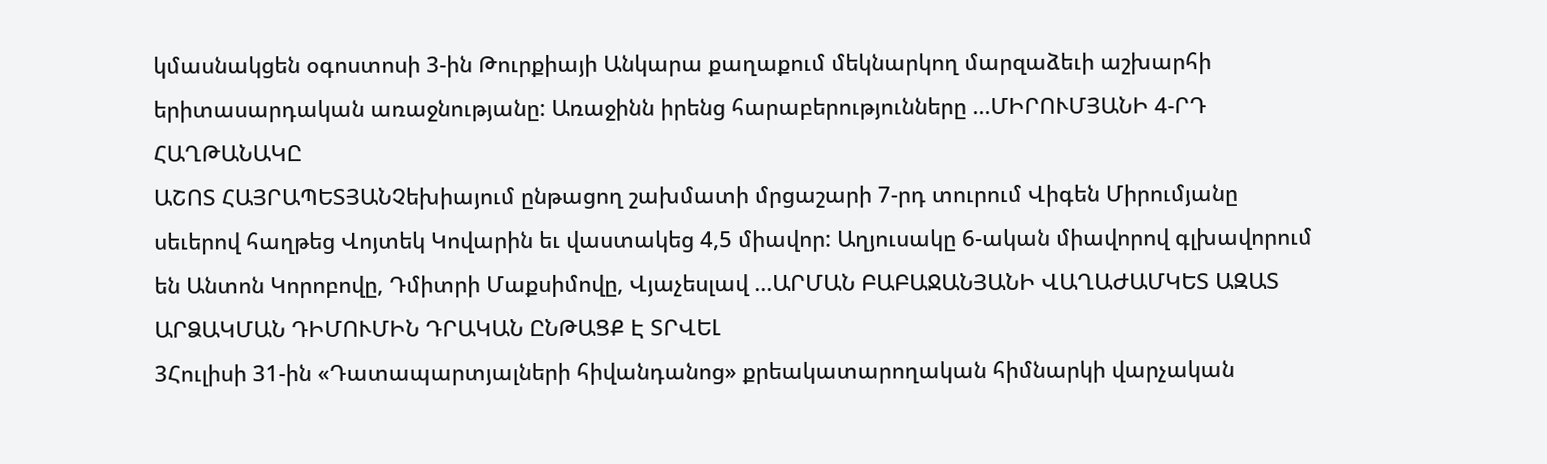կմասնակցեն օգոստոսի 3-ին Թուրքիայի Անկարա քաղաքում մեկնարկող մարզաձեւի աշխարհի երիտասարդական առաջնությանը: Առաջինն իրենց հարաբերությունները ...ՄԻՐՈՒՄՅԱՆԻ 4-ՐԴ ՀԱՂԹԱՆԱԿԸ
ԱՇՈՏ ՀԱՅՐԱՊԵՏՅԱՆՉեխիայում ընթացող շախմատի մրցաշարի 7-րդ տուրում Վիգեն Միրումյանը սեւերով հաղթեց Վոյտեկ Կովարին եւ վաստակեց 4,5 միավոր: Աղյուսակը 6-ական միավորով գլխավորում են Անտոն Կորոբովը, Դմիտրի Մաքսիմովը, Վյաչեսլավ ...ԱՐՄԱՆ ԲԱԲԱՋԱՆՅԱՆԻ ՎԱՂԱԺԱՄԿԵՏ ԱԶԱՏ ԱՐՁԱԿՄԱՆ ԴԻՄՈՒՄԻՆ ԴՐԱԿԱՆ ԸՆԹԱՑՔ Է ՏՐՎԵԼ
3Հուլիսի 31-ին «Դատապարտյալների հիվանդանոց» քրեակատարողական հիմնարկի վարչական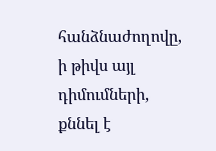հանձնաժողովը, ի թիվս այլ դիմումների, քննել է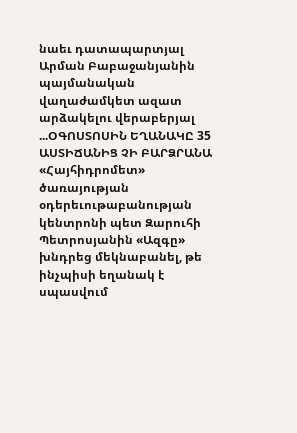նաեւ դատապարտյալ Արման Բաբաջանյանին պայմանական վաղաժամկետ ազատ արձակելու վերաբերյալ ...ՕԳՈՍՏՈՍԻՆ ԵՂԱՆԱԿԸ 35 ԱՍՏԻՃԱՆԻՑ ՉԻ ԲԱՐՁՐԱՆԱ
«Հայհիդրոմետ» ծառայության օդերեւութաբանության կենտրոնի պետ Զարուհի Պետրոսյանին «Ազգը» խնդրեց մեկնաբանել, թե ինչպիսի եղանակ է սպասվում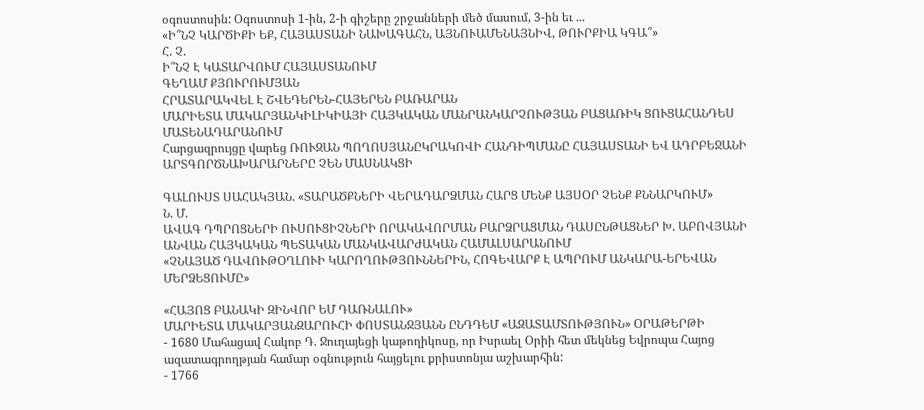օգոստոսին: Օգոստոսի 1-ին, 2-ի գիշերը շրջանների մեծ մասում, 3-ին եւ ...
«Ի՞ՆՉ ԿԱՐԾԻՔԻ ԵՔ, ՀԱՅԱՍՏԱՆԻ ՆԱԽԱԳԱՀՆ, ԱՅՆՈՒԱՄԵՆԱՅՆԻՎ, ԹՈՒՐՔԻԱ ԿԳԱ՞»
Հ. Չ.
Ի՞ՆՉ Է ԿԱՏԱՐՎՈՒՄ ՀԱՅԱՍՏԱՆՈՒՄ
ԳԵՂԱՄ ՔՅՈՒՐՈՒՄՅԱՆ
ՀՐԱՏԱՐԱԿՎԵԼ Է ՇՎԵԴԵՐԵՆ-ՀԱՅԵՐԵՆ ԲԱՌԱՐԱՆ
ՄԱՐԻԵՏԱ ՄԱԿԱՐՅԱՆԿԻԼԻԿԻԱՅԻ ՀԱՅԿԱԿԱՆ ՄԱՆՐԱՆԿԱՐՉՈՒԹՅԱՆ ԲԱՑԱՌԻԿ ՑՈՒՑԱՀԱՆԴԵՍ ՄԱՏԵՆԱԴԱՐԱՆՈՒՄ
Հարցազրույցը վարեց ՌՈՒԶԱՆ ՊՈՂՈՍՅԱՆԸԿՐԱԿՈՎԻ ՀԱՆԴԻՊՄԱՆԸ ՀԱՅԱՍՏԱՆԻ ԵՎ ԱԴՐԲԵՋԱՆԻ ԱՐՏԳՈՐԾՆԱԽԱՐԱՐՆԵՐԸ ՉԵՆ ՄԱՍՆԱԿՑԻ

ԳԱԼՈՒՍՏ ՍԱՀԱԿՅԱՆ. «ՏԱՐԱԾՔՆԵՐԻ ՎԵՐԱԴԱՐՁՄԱՆ ՀԱՐՑ ՄԵՆՔ ԱՅՍՕՐ ՉԵՆՔ ՔՆՆԱՐԿՈՒՄ»
Ն. Մ.
ԱՎԱԳ ԴՊՐՈՑՆԵՐԻ ՈՒՍՈՒՑԻՉՆԵՐԻ ՈՐԱԿԱՎՈՐՄԱՆ ԲԱՐՁՐԱՑՄԱՆ ԴԱՍԸՆԹԱՑՆԵՐ Խ. ԱԲՈՎՅԱՆԻ ԱՆՎԱՆ ՀԱՅԿԱԿԱՆ ՊԵՏԱԿԱՆ ՄԱՆԿԱՎԱՐԺԱԿԱՆ ՀԱՄԱԼՍԱՐԱՆՈՒՄ
«ՉՆԱՅԱԾ ԴԱՎՈՒԹՕՂԼՈՒԻ ԿԱՐՈՂՈՒԹՅՈՒՆՆԵՐԻՆ, ՀՈԳԵՎԱՐՔ Է ԱՊՐՈՒՄ ԱՆԿԱՐԱ-ԵՐԵՎԱՆ ՄԵՐՁԵՑՈՒՄԸ»

«ՀԱՅՈՑ ԲԱՆԱԿԻ ԶԻՆՎՈՐ ԵՄ ԴԱՌՆԱԼՈՒ»
ՄԱՐԻԵՏԱ ՄԱԿԱՐՅԱՆԶԱՐՈՒՀԻ ՓՈՍՏԱՆՋՅԱՆՆ ԸՆԴԴԵՄ «ԱԶԱՏԱՄՏՈՒԹՅՈՒՆ» ՕՐԱԹԵՐԹԻ
- 1680 Մահացավ Հակոբ Դ. Ջուղայեցի կաթողիկոսը, որ Իսրաել Օրիի հետ մեկնեց Եվրոպա Հայոց ազատագրողթյան համար օգնություն հայցելու քրիստոնյա աշխարհին:
- 1766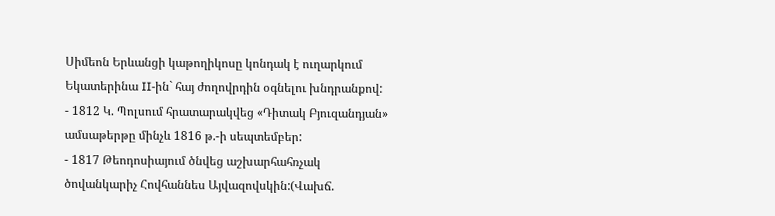Սիմեոն Երևանցի կաթողիկոսը կոնդակ է ուղարկում Եկատերինա II-ին` հայ ժողովրդին օգնելու խնդրանքով:
- 1812 Կ. Պոլսում հրատարակվեց «Դիտակ Բյուզանդյան» ամսաթերթը մինչև 1816 թ.-ի սեպտեմբեր:
- 1817 Թեոդոսիայում ծնվեց աշխարհահռչակ ծովանկարիչ Հովհաննես Այվազովսկին:(Վախճ.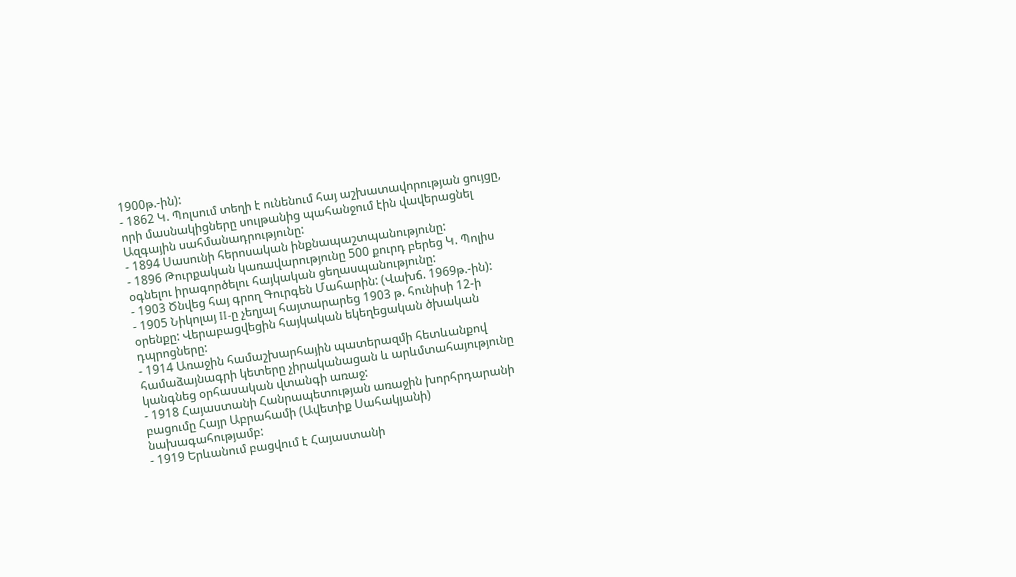1900թ.-ին):
- 1862 Կ. Պոլսում տեղի է ունենում հայ աշխատավորության ցույցը, որի մասնակիցները սուլթանից պահանջում էին վավերացնել Ազգային սահմանադրությունը:
- 1894 Սասունի հերոսական ինքնապաշտպանությունը:
- 1896 Թուրքական կառավարությունը 500 քուրդ բերեց Կ. Պոլիս օգնելու իրագործելու հայկական ցեղասպանությունը:
- 1903 Ծնվեց հայ գրող Գուրգեն Մահարին: (Վախճ. 1969թ.-ին):
- 1905 Նիկոլայ II-ը չեղյալ հայտարարեց 1903 թ. հունիսի 12-ի օրենքը: Վերաբացվեցին հայկական եկեղեցական ծխական դպրոցները:
- 1914 Առաջին համաշխարհային պատերազմի հետևանքով համաձայնագրի կետերը չիրականացան և արևմտահայությունը կանգնեց օրհասական վտանգի առաջ:
- 1918 Հայաստանի Հանրապետության առաջին խորհրդարանի բացումը Հայր Աբրահամի (Ավետիք Սահակյանի) նախագահությամբ:
- 1919 Երևանում բացվում է Հայաստանի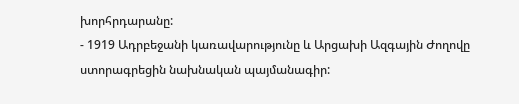խորհրդարանը:
- 1919 Ադրբեջանի կառավարությունը և Արցախի Ազգային Ժողովը ստորագրեցին նախնական պայմանագիր: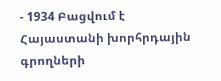- 1934 Բացվում է Հայաստանի խորհրդային գրողների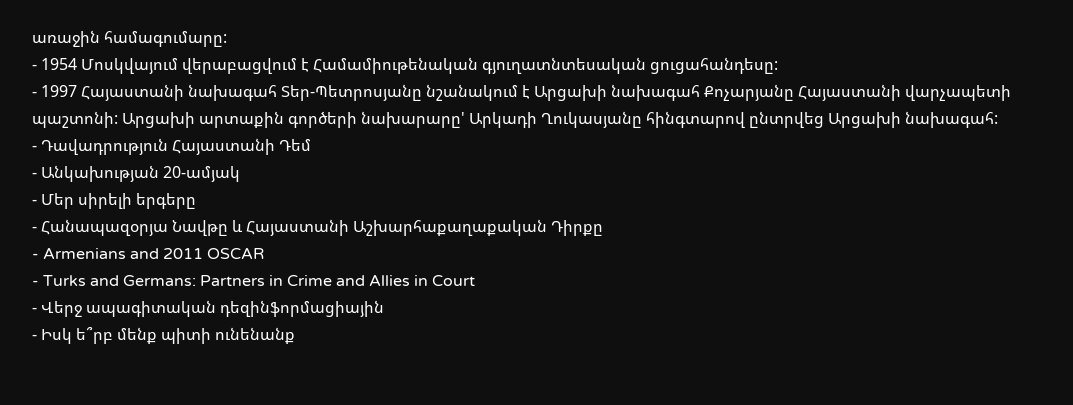առաջին համագումարը:
- 1954 Մոսկվայում վերաբացվում է Համամիութենական գյուղատնտեսական ցուցահանդեսը:
- 1997 Հայաստանի նախագահ Տեր-Պետրոսյանը նշանակում է Արցախի նախագահ Քոչարյանը Հայաստանի վարչապետի պաշտոնի: Արցախի արտաքին գործերի նախարարը' Արկադի Ղուկասյանը հինգտարով ընտրվեց Արցախի նախագահ:
- Դավադրություն Հայաստանի Դեմ
- Անկախության 20-ամյակ
- Մեր սիրելի երգերը
- Հանապազօրյա Նավթը և Հայաստանի Աշխարհաքաղաքական Դիրքը
- Armenians and 2011 OSCAR
- Turks and Germans: Partners in Crime and Allies in Court
- Վերջ ապագիտական դեզինֆորմացիային
- Իսկ ե՞րբ մենք պիտի ունենանք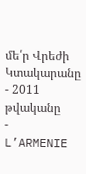մե՛ր Վրեժի Կտակարանը
- 2011 թվականը
- L’ARMENIE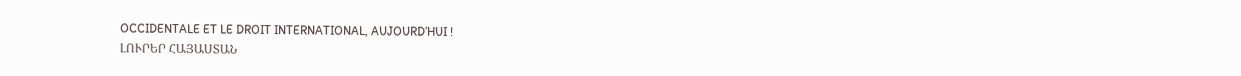OCCIDENTALE ET LE DROIT INTERNATIONAL, AUJOURD’HUI !
ԼՈՒՐԵՐ ՀԱՅԱՍՏԱՆ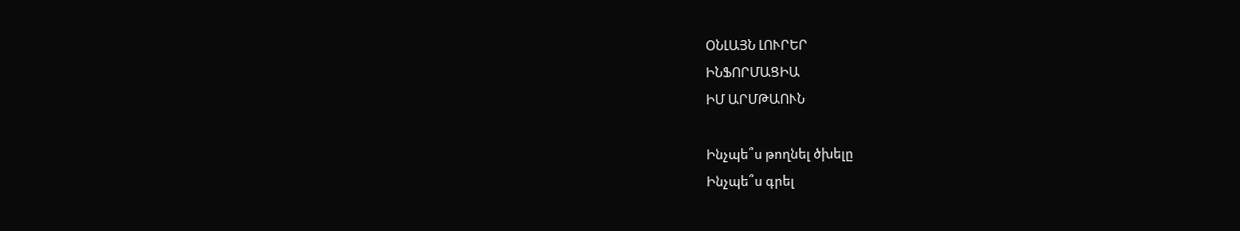ՕՆԼԱՅՆ ԼՈՒՐԵՐ
ԻՆՖՈՐՄԱՑԻԱ
ԻՄ ԱՐՄԹԱՈՒՆ

Ինչպե՞ս թողնել ծխելը
Ինչպե՞ս գրել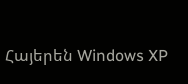Հայերեն Windows XP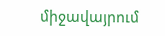միջավայրում